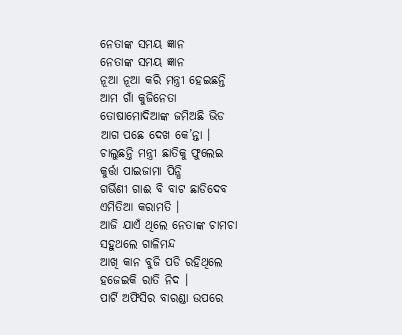ନେତାଙ୍କ ସମୟ ଜ୍ଞାନ
ନେତାଙ୍କ ସମୟ ଜ୍ଞାନ
ନୂଆ ନୂଆ କରି ମନ୍ତ୍ରୀ ହେଇଛନ୍ତି
ଆମ ଗାଁ କୁଜିନେତା
ତୋଷାମୋଦିଆଙ୍କ ଜମିଅଛି ଭିଡ
ଆଗ ପଛେ ଦେଖ କେ’ନ୍ତା ।
ଚାଲୁଛନ୍ତି ମନ୍ତ୍ରୀ ଛାତିକୁ ଫୁଲେଇ
କୁର୍ତ୍ତା ପାଇଜାମା ପିନ୍ଧି
ଗର୍ଭିଣୀ ଗାଈ ବି ବାଟ ଛାଡିଦେବ
ଏମିତିଆ କରାମତି ।
ଆଜି ଯାଏଁ ଥିଲେ ନେତାଙ୍କ ଚାମଚା
ସହୁଥଲେ ଗାଳିମନ୍ଦ
ଆଖି କାନ ବୁଜି ପଡି ରହିଥିଲେ
ହଜେଇକି ରାତି ନିଦ ।
ପାର୍ଟି ଅଫିସିର ବାରଣ୍ଡା ଉପରେ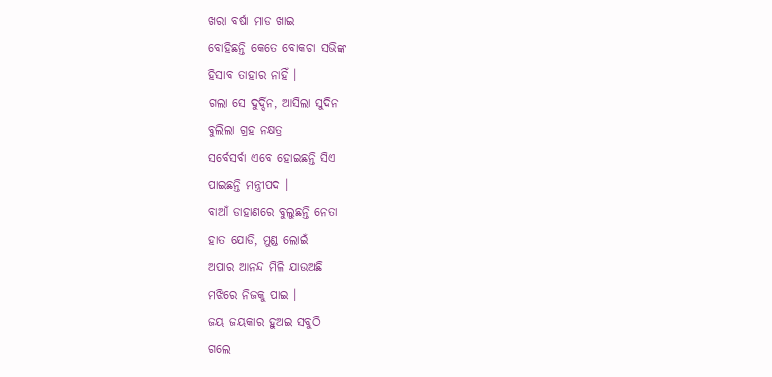ଖରା ବର୍ଷା ମାଡ ଖାଇ
ବୋହିଛନ୍ତି କେତେ ବୋକଚା ସଭିଙ୍କ
ହିସାବ ତାହାର ନାହିଁ ।
ଗଲା ସେ ଦୁର୍ଦ୍ଦିନ, ଆସିଲା ସୁଦିନ
ବୁଲିଲା ଗ୍ରହ ନକ୍ଷତ୍ର
ସର୍ବେସର୍ବା ଏବେ ହୋଇଛନ୍ତି ସିଏ
ପାଇଛନ୍ତି ମନ୍ତ୍ରୀପଦ ।
ବାଆଁ ଡାହାଣରେ ବୁଲୁଛନ୍ତି ନେତା
ହାତ ଯୋଡି, ମୁଣ୍ଡ ଲୋଇଁ
ଅପାର ଆନନ୍ଦ ମିଳି ଯାଉଅଛି
ମଝିରେ ନିଜକୁ ପାଇ ।
ଜୟ ଜୟକାର ହୁଅଇ ସବୁଠି
ଗଲେ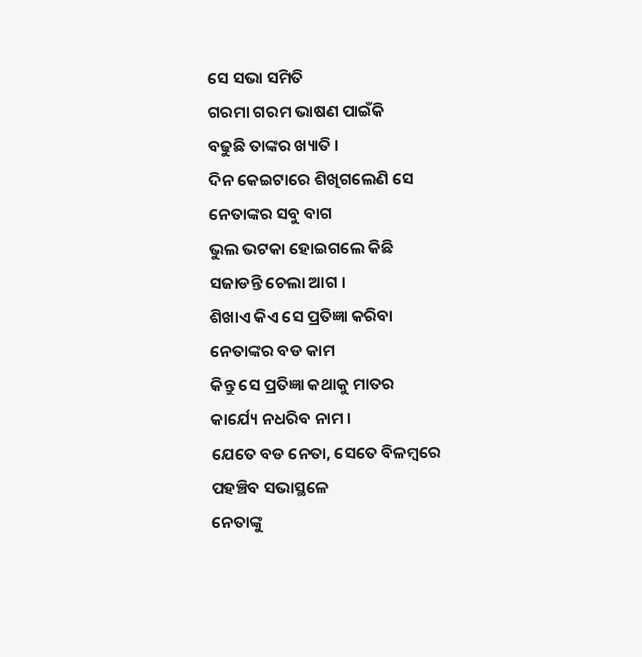ସେ ସଭା ସମିତି
ଗରମା ଗରମ ଭାଷଣ ପାଇଁକି
ବଢୁଛି ତାଙ୍କର ଖ୍ୟାତି ।
ଦିନ କେଇଟାରେ ଶିଖିଗଲେଣି ସେ
ନେତାଙ୍କର ସବୁ ବାଗ
ଭୁଲ ଭଟକା ହୋଇଗଲେ କିଛି
ସଜାଡନ୍ତି ଚେଲା ଆଗ ।
ଶିଖାଏ କିଏ ସେ ପ୍ରତିଜ୍ଞା କରିବା
ନେତାଙ୍କର ବଡ କାମ
କିନ୍ତୁ ସେ ପ୍ରତିଜ୍ଞା କଥାକୁ ମାତର
କାର୍ଯ୍ୟେ ନଧରିବ ନାମ ।
ଯେତେ ବଡ ନେତା, ସେତେ ବିଳମ୍ବରେ
ପହଞ୍ଚିବ ସଭାସ୍ଥଳେ
ନେତାଙ୍କୁ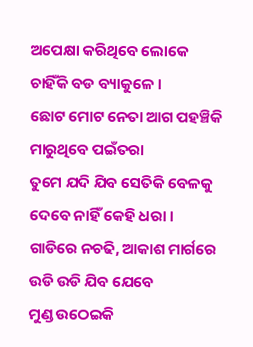ଅପେକ୍ଷା କରିଥିବେ ଲୋକେ
ଚାହିଁକି ବଡ ବ୍ୟାକୁଳେ ।
ଛୋଟ ମୋଟ ନେତା ଆଗ ପହଞ୍ଚିକି
ମାରୁଥିବେ ପଇଁତରା
ତୁମେ ଯଦି ଯିବ ସେତିକି ବେଳକୁ
ଦେବେ ନାହିଁ କେହି ଧରା ।
ଗାଡିରେ ନଚଢି, ଆକାଶ ମାର୍ଗରେ
ଉଡି ଉଡି ଯିବ ଯେବେ
ମୁଣ୍ଡ ଉଠେଇକି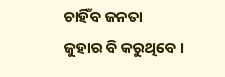ଚାହିଁବ ଜନତା
ଜୁହାର ବି କରୁଥିବେ ।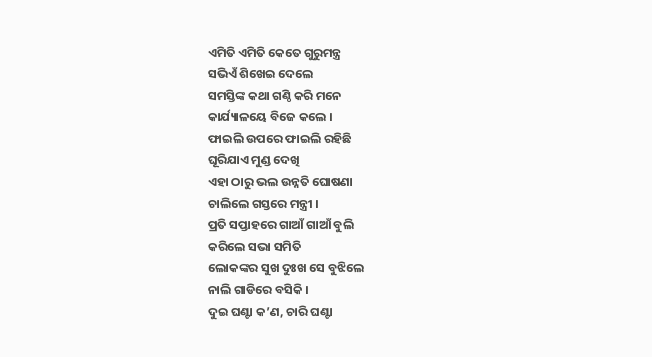ଏମିତି ଏମିତି କେତେ ଗୁରୁମନ୍ତ୍ର
ସଭିଏଁ ଶିଖେଇ ଦେଲେ
ସମସ୍ତିଙ୍କ କଥା ଗଣ୍ଠି କରି ମନେ
କାର୍ଯ୍ୟାଳୟେ ବିଜେ କଲେ ।
ଫାଇଲି ଉପରେ ଫାଇଲି ରହିଛି
ଘୂରିଯାଏ ମୁଣ୍ଡ ଦେଖି
ଏହା ଠାରୁ ଭଲ ଉନ୍ନତି ଘୋଷଣା
ଚାଲିଲେ ଗସ୍ତରେ ମନ୍ତ୍ରୀ ।
ପ୍ରତି ସପ୍ତାହରେ ଗାଆଁ ଗାଆଁ ବୁଲି
କରିଲେ ସଭା ସମିତି
ଲୋକଙ୍କର ସୁଖ ଦୁଃଖ ସେ ବୁଝିଲେ
ନାଲି ଗାଡିରେ ବସିକି ।
ଦୁଇ ଘଣ୍ଟା କ’ଣ, ଚାରି ଘଣ୍ଟା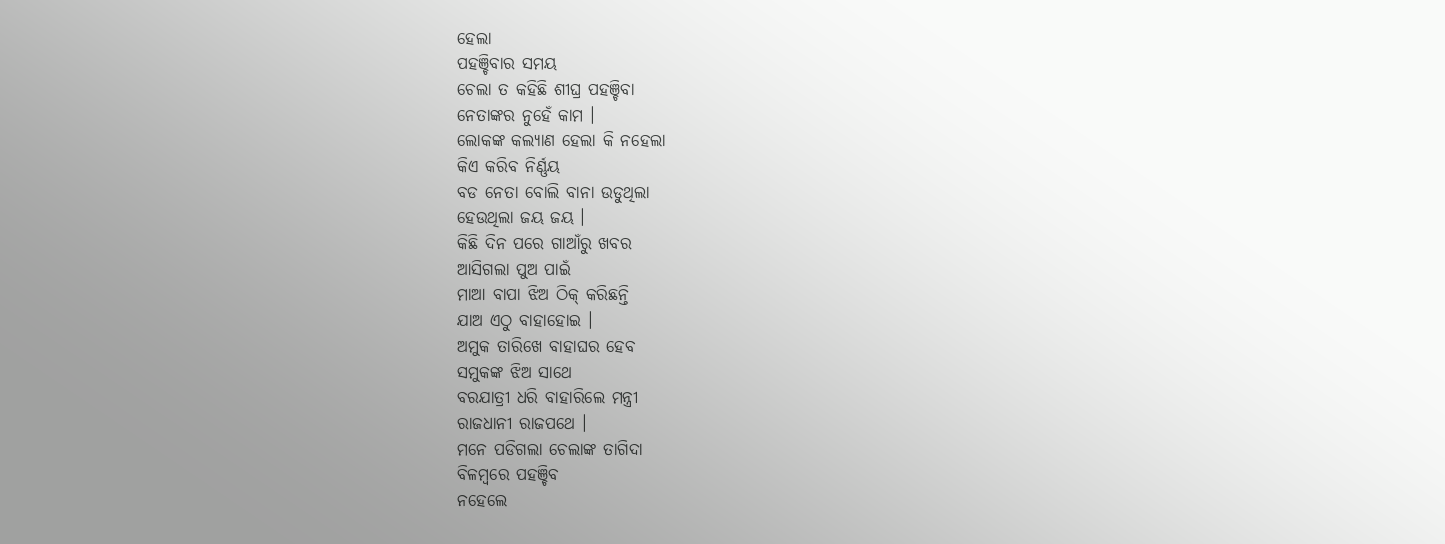ହେଲା
ପହଞ୍ଚିବାର ସମୟ
ଚେଲା ତ କହିଛି ଶୀଘ୍ର ପହଞ୍ଚିବା
ନେତାଙ୍କର ନୁହେଁ କାମ ।
ଲୋକଙ୍କ କଲ୍ୟାଣ ହେଲା କି ନହେଲା
କିଏ କରିବ ନିର୍ଣ୍ଣୟ
ବଡ ନେତା ବୋଲି ବାନା ଉଡୁଥିଲା
ହେଉଥିଲା ଜୟ ଜୟ ।
କିଛି ଦିନ ପରେ ଗାଆଁରୁ ଖବର
ଆସିଗଲା ପୁଅ ପାଇଁ
ମାଆ ବାପା ଝିଅ ଠିକ୍ କରିଛନ୍ତି
ଯାଅ ଏଠୁ ବାହାହୋଇ ।
ଅମୁକ ତାରିଖେ ବାହାଘର ହେବ
ସମୁକଙ୍କ ଝିଅ ସାଥେ
ବରଯାତ୍ରୀ ଧରି ବାହାରିଲେ ମନ୍ତ୍ରୀ
ରାଜଧାନୀ ରାଜପଥେ ।
ମନେ ପଡିଗଲା ଚେଲାଙ୍କ ତାଗିଦା
ବିଳମ୍ୱରେ ପହଞ୍ଚିବ
ନହେଲେ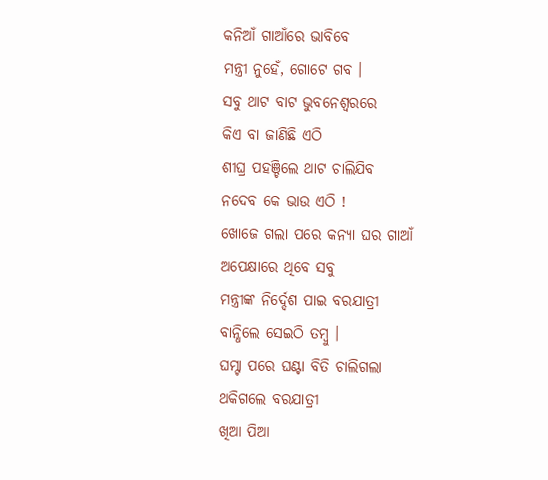କନିଆଁ ଗାଆଁରେ ଭାବିବେ
ମନ୍ତ୍ରୀ ନୁହେଁ, ଗୋଟେ ଗବ ।
ସବୁ ଥାଟ ବାଟ ଭୁବନେଶ୍ୱରରେ
କିଏ ବା ଜାଣିଛି ଏଠି
ଶୀଘ୍ର ପହଞ୍ଚିଲେ ଥାଟ ଚାଲିଯିବ
ନଦେବ କେ ଭାଉ ଏଠି !
ଖୋଜେ ଗଲା ପରେ କନ୍ୟା ଘର ଗାଆଁ
ଅପେକ୍ଷାରେ ଥିବେ ସବୁ
ମନ୍ତ୍ରୀଙ୍କ ନିର୍ଦ୍ଦେଶ ପାଇ ବରଯାତ୍ରୀ
ବାନ୍ଧିଲେ ସେଇଠି ତମ୍ୱୁ ।
ଘମ୍ଟା ପରେ ଘଣ୍ଟା ବିତି ଚାଲିଗଲା
ଥକିଗଲେ ବରଯାତ୍ରୀ
ଖିଆ ପିଆ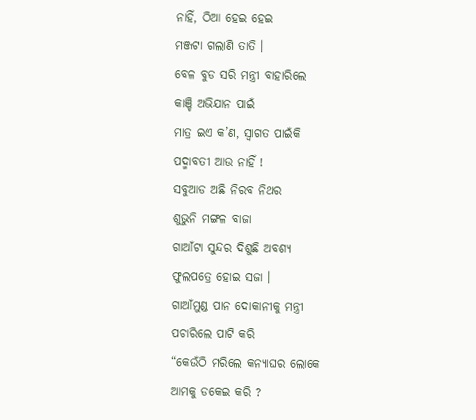ନାହିଁ, ଠିଆ ହେଇ ହେଇ
ମଞ୍ଜଟା ଗଲାଣି ତାତି ।
ବେଳ ବୁଡ ସରି ମନ୍ତ୍ରୀ ବାହାରିଲେ
କାଞ୍ଚି ଅଭିଯାନ ପାଇଁ
ମାତ୍ର ଇଏ କ’ଣ, ସ୍ୱାଗତ ପାଇଁକି
ପଦ୍ମାବତୀ ଆଉ ନାହିଁ !
ସବୁଆଡ ଅଛି ନିରବ ନିଥର
ଶୁଭୁନି ମଙ୍ଗଳ ବାଜା
ଗାଆଁଟା ସୁନ୍ଦର ଦିଶୁଛି ଅବଶ୍ୟ
ଫୁଲପତ୍ରେ ହୋଇ ସଜା ।
ଗାଆଁମୁଣ୍ଡ ପାନ ଦୋକାନୀକୁ ମନ୍ତ୍ରୀ
ପଚାରିଲେ ପାଟି କରି
“କେଉଁଠି ମରିଲେ କନ୍ୟାଘର ଲୋକେ
ଆମକୁ ଡକେଇ କରି ?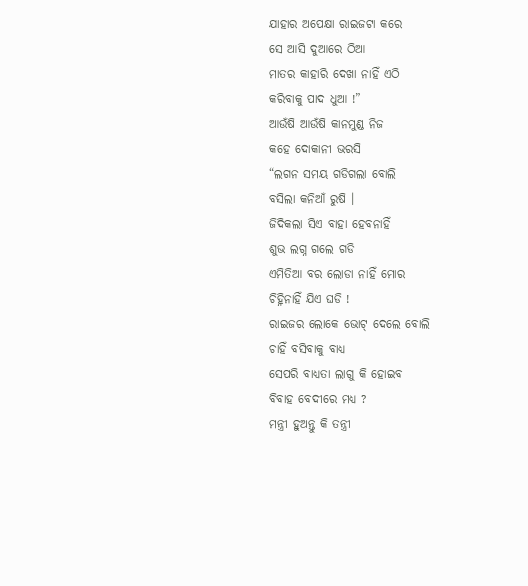ଯାହାର ଅପେକ୍ଷା ରାଇଜଟା କରେ
ସେ ଆସି ଦୁଆରେ ଠିଆ
ମାତର କାହାରି ଦେଖା ନାହିଁ ଏଠି
କରିବାକୁ ପାଦ ଧୁଆ !”
ଆଉଁଷି ଆଉଁଷି କାନମୁଣ୍ଡ ନିଜ
କହେ ଦୋକାନୀ ଭରସି
“ଲଗନ ସମୟ ଗଡିଗଲା ବୋଲି
ବସିଲା କନିଆଁ ରୁଷି ।
ଜିଦିକଲା ସିଏ ବାହା ହେବନାହିଁ
ଶୁଭ ଲଗ୍ନ ଗଲେ ଗଡି
ଏମିତିଆ ବର ଲୋଡା ନାହିଁ ମୋର
ଚିହ୍ନିନାହିଁ ଯିଏ ଘଡି !
ରାଇଜର ଲୋକେ ଭୋଟ୍ ଦେଲେ ବୋଲି
ଚାହିଁ ବସିବାକୁ ବାଧ୍ୟ
ସେପରି ବାଧ୍ୟତା ଲାଗୁ କି ହୋଇବ
ବିବାହ ବେଦୀରେ ମଧ୍ୟ ?
ମନ୍ତ୍ରୀ ହୁଅନ୍ତୁ କି ତନ୍ତ୍ରୀ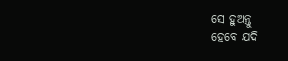ସେ ହୁଅନ୍ତୁ
ହେବେ ଯଦି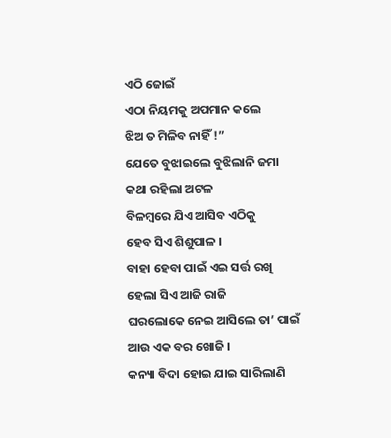ଏଠି ଜୋଇଁ
ଏଠା ନିୟମକୁ ଅପମାନ କଲେ
ଝିଅ ତ ମିଳିବ ନାହିଁ !”
ଯେତେ ବୁଝାଇଲେ ବୁଝିଲାନି ଜମା
କଥା ରହିଲା ଅଟଳ
ବିଳମ୍ୱରେ ଯିଏ ଆସିବ ଏଠିକୁ
ହେବ ସିଏ ଶିଶୁପାଳ ।
ବାହା ହେବା ପାଇଁ ଏଇ ସର୍ତ୍ତ ରଖି
ହେଲା ସିଏ ଆଜି ରାଜି
ଘରଲୋକେ ନେଇ ଆସିଲେ ତା’ ପାଇଁ
ଆଉ ଏକ ବର ଖୋଜି ।
କନ୍ୟା ବିଦା ହୋଇ ଯାଇ ସାରିଲାଣି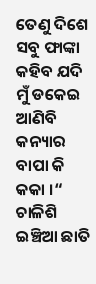ତେଣୁ ଦିଶେ ସବୁ ଫାଙ୍କା
କହିବ ଯଦି ମୁଁ ଡକେଇ ଆଣିବି
କନ୍ୟାର ବାପା କି କକା ।“
ଚାଳିଶି ଇଞ୍ଚିଆ ଛାତି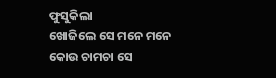ଫୁସୁକିଲା
ଖୋଜିଲେ ସେ ମନେ ମନେ
କୋଉ ଚାମଚା ସେ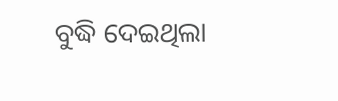ବୁଦ୍ଧି ଦେଇଥିଲା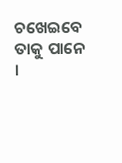ଚଖେଇବେ ତାକୁ ପାନେ ।